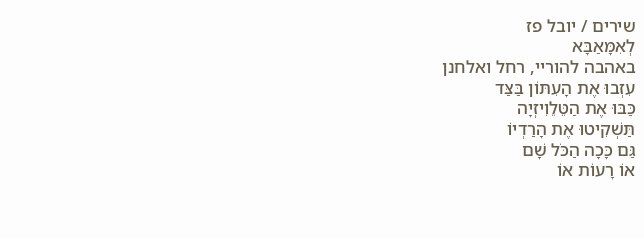שירים / יובל פז
לְאִמָּאַבָּא
באהבה להוריי, רחל ואלחנן
עִזְבוּ אֶת הָעִתּוֹן בַּצַּד
כַּבּוּ אֶת הַטֵּלֵוִיזְיָה
תַּשְׁקִיטוּ אֶת הָרַדְיוֹ
גַּם כָּכָה הַכֹּל שָׁם
אוֹ רָעוֹת אוֹ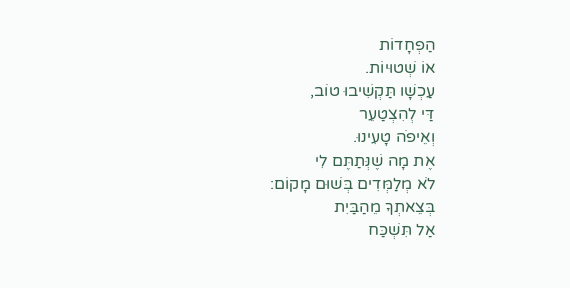הַפְחָדוֹת
אוֹ שְׁטוּיוֹת.
עַכְשָׁו תַּקְשִׁיבוּ טוֹב,
דַּי לְהִצְטַעֵר
וְאֵיפֹה טָעִינוּ.
אֶת מָה שֶׁנְּתַתֶּם לִי
לֹא מְלַמְּדִים בְּשׁוּם מָקוֹם:
בְּצֵאתְךָ מֵהַבַּיִת
אַל תִּשְׁכַּח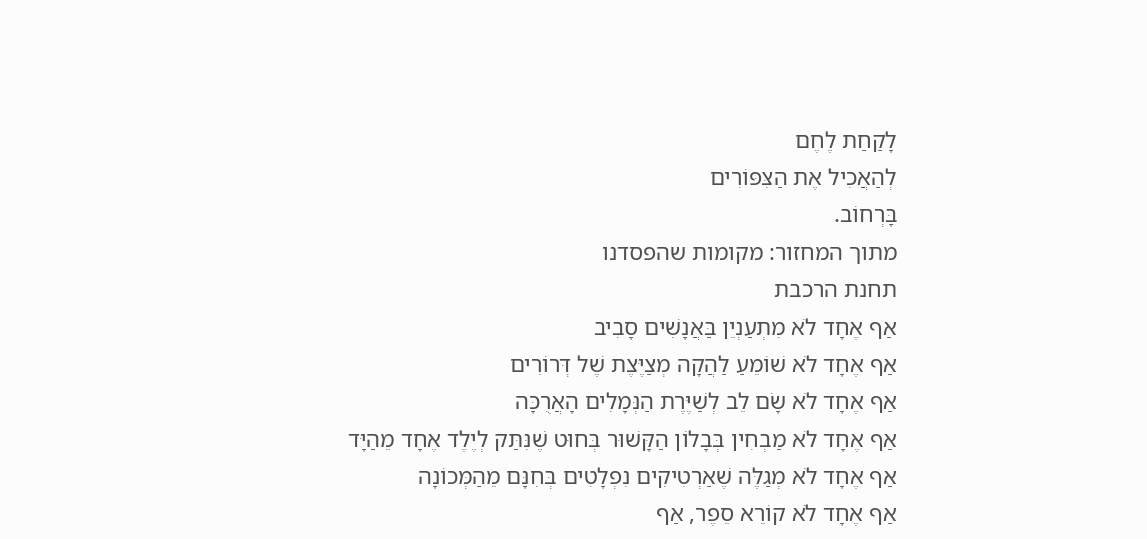לָקַחַת לֶחֶם
לְהַאֲכִיל אֶת הַצִּפּוֹרִים
בָּרְחוֹב.
מתוך המחזור: מקומות שהפסדנו
תחנת הרכבת
אַף אֶחָד לֹא מִתְעַנְיֵן בַּאֲנָשִׁים סָבִיב
אַף אֶחָד לֹא שׁוֹמֵעַ לַהֲקָה מְצַיֶּצֶת שֶׁל דְּרוֹרִים
אַף אֶחָד לֹא שָׂם לֵב לְשַׁיֶּרֶת הַנְּמָלִים הָאֲרֻכָּה
אַף אֶחָד לֹא מַבְחִין בְּבָלוֹן הַקָּשׁוּר בְּחוּט שֶׁנִּתַּק לְיֶלֶד אֶחָד מֵהַיָּד
אַף אֶחָד לֹא מְגַלֶּה שֶׁאַרְטִיקִים נִפְלָטִים בְּחִנָּם מֵהַמְּכוֹנָה
אַף אֶחָד לֹא קוֹרֵא סֵפֶר, אַף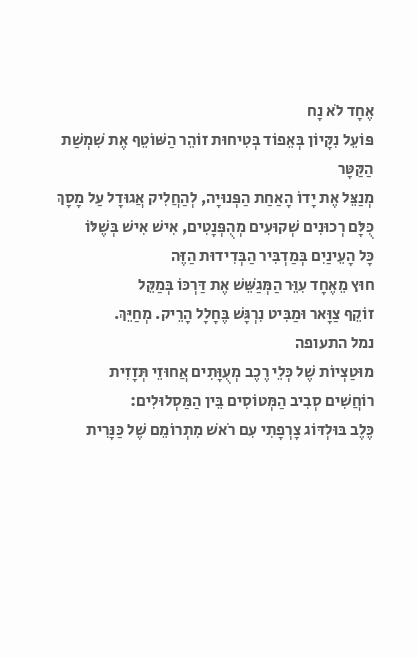אֶחָד לֹא נָח
פּוֹעֵל נִקָּיוֹן בְּאֵפוֹד בְּטִיחוּת זוֹהֵר הַשּׁוֹטֵף אֶת שִׁמְשַׁת הַקַּטָּר
מְנַצֵּל אֶת יָדוֹ הָאַחַת הַפְּנוּיָה, לְהַחֲלִיק אֲגוּדָל עַל מָסָךְ
כֻּלָּם רְכוּנִים שְׁקוּעִים מְהֻפְּנָטִים, אִישׁ אִישׁ בְּשֶׁלּוֹ
כָּל הָעֵינַיִם בְּמַדְבִּיר הַבְּדִידוּת הַזֶּה
חוּץ מֵאֶחָד עִוֵּר הַמְּגַשֵּׁשׁ אֶת דַּרְכּוֹ בְּמַקֵּל
זוֹקֵף צַוָּאר וּמַבִּיט נִרְגָּשׁ בֶּחָלָל הָרֵיק. מְחַיֵּךְ.
נמל התעופה
מוּטַצְיוֹת שֶׁל כְּלֵי רֶכֶב מְעֻוָּתִים אֲחוּזֵי תְּזָזִית
רוֹחֲשִׁים סְבִיב הַמְּטוֹסִים בֵּין הַמַּסְלוּלִים:
כֶּלֶב בּוּלְדּוֹג צָרְפָתִי עִם רֹאשׁ מִתְרוֹמֵם שֶׁל כַּנָּרִית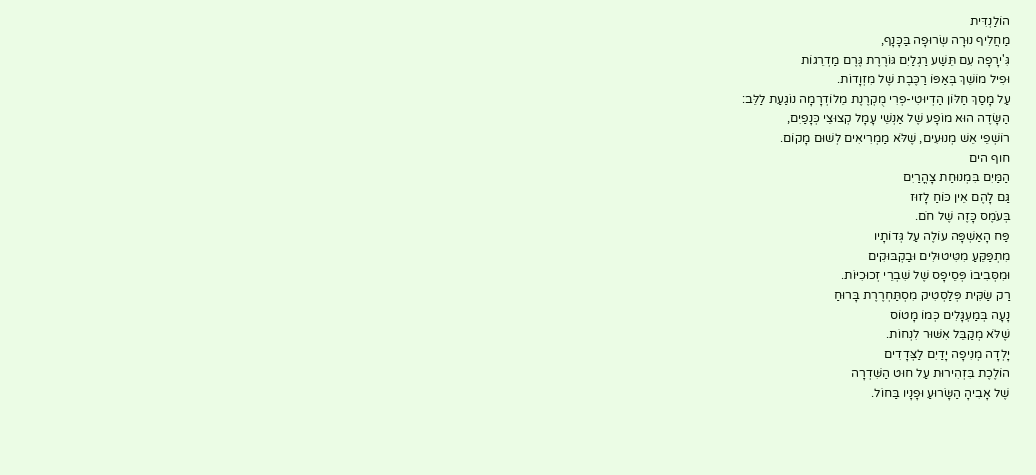הוֹלַנְדִּית
מַחֲלִיף נוּרָה שְׂרוּפָה בַּכָּנָף,
גִּ'ירָפָה עִם תֵּשַׁע רַגְלַיִם גּוֹרֶרֶת גֶּרֶם מַדְרֵגוֹת
וּפִיל מוֹשֵׁךְ בְּאַפּוֹ רַכֶּבֶת שֶׁל מִזְוָדוֹת.
עַל מָסַךְ חַלּוֹן הַדְיוּטִי-פְרִי מֻקְרֶנֶת מֵלוֹדְרָמָה נוֹגַעַת לַלֵּב:
הַשָּׂדֶה הוּא מוֹפָע שֶׁל אַנְשֵׁי עָמָל קְצוּצֵי כְּנָפַיִם,
רוֹשְׁפֵי אֵשׁ מְנוּעִים, שֶׁלֹּא מַמְרִיאִים לְשׁוּם מָקוֹם.
חוף הים
הַמַּיִם בִּמְנוּחַת צָהֳרַיִם
גַּם לָהֶם אֵין כּוֹחַ לָזוּז
בְּעֹמֶס כָּזֶה שֶׁל חֹם.
פַּח הָאַשְׁפָּה עוֹלֶה עַל גְּדוֹתָיו
מִתְפַּקֵּעַ מִטִּיטוּלִים וּבַקְבּוּקִים
וּמִסְּבִיבוֹ פְּסֵיפָס שֶׁל שִׁבְרֵי זְכוּכִיּוֹת.
רַק שַׂקִּית פְּלַסְטִיק מִסְתַּחְרֶרֶת בָּרוּחַ
נָעָה בְּמַעְגָּלִים כְּמוֹ מָטוֹס
שֶׁלֹּא מְקַבֵּל אִשּׁוּר לִנְחוֹת.
יָלְדָה מְנִיפָה יָדַיִם לַצְּדָדִים
הוֹלֶכֶת בִּזְהִירוּת עַל חוּט הַשִּׁדְרָה
שֶׁל אָבִיהָ הַשָּׂרוּעַ וּפָנָיו בַּחוֹל.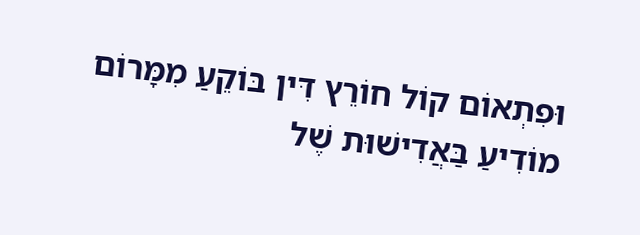וּפִתְאוֹם קוֹל חוֹרֵץ דִּין בּוֹקֵעַ מִמָּרוֹם
מוֹדִיעַ בַּאֲדִישׁוּת שֶׁל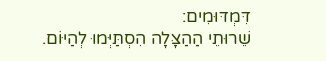דִּמְדּוּמִים:
שֵׁרוּתֵי הַהַצָּלָה הִסְתַּיְּמוּ לְהַיּוֹם.